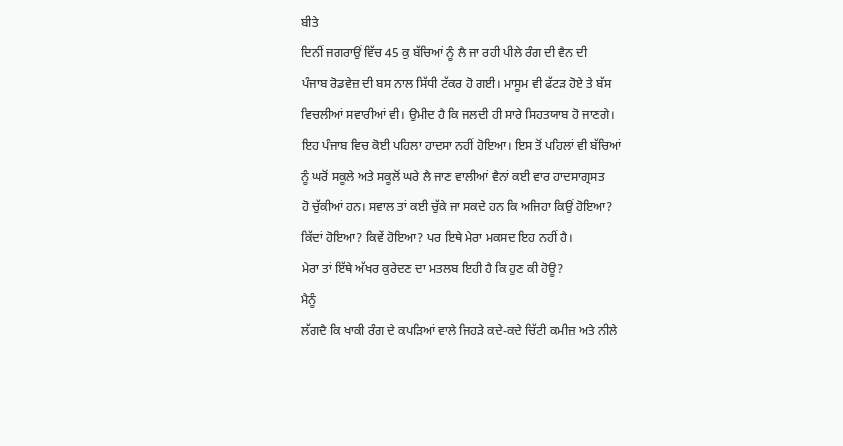ਬੀਤੇ
ਦਿਨੀਂ ਜਗਰਾਉਂ ਵਿੱਚ 45 ਕੁ ਬੱਚਿਆਂ ਨੂੰ ਲੈ ਜਾ ਰਹੀ ਪੀਲੇ ਰੰਗ ਦੀ ਵੈਨ ਦੀ
ਪੰਜਾਬ ਰੋਡਵੇਜ਼ ਦੀ ਬਸ ਨਾਲ ਸਿੱਧੀ ਟੱਕਰ ਹੋ ਗਈ। ਮਾਸੂਮ ਵੀ ਫੱਟੜ ਹੋਏ ਤੇ ਬੱਸ
ਵਿਚਲੀਆਂ ਸਵਾਰੀਆਂ ਵੀ। ਉਮੀਦ ਹੈ ਕਿ ਜਲਦੀ ਹੀ ਸਾਰੇ ਸਿਹਤਯਾਬ ਹੋ ਜਾਣਗੇ।
ਇਹ ਪੰਜਾਬ ਵਿਚ ਕੋਈ ਪਹਿਲਾ ਹਾਦਸਾ ਨਹੀਂ ਹੋਇਆ। ਇਸ ਤੋਂ ਪਹਿਲਾਂ ਵੀ ਬੱਚਿਆਂ
ਨੂੰ ਘਰੋਂ ਸਕੂਲੇ ਅਤੇ ਸਕੂਲੋਂ ਘਰੇ ਲੈ ਜਾਣ ਵਾਲੀਆਂ ਵੈਨਾਂ ਕਈ ਵਾਰ ਹਾਦਸਾਗ੍ਰਸਤ
ਹੋ ਚੁੱਕੀਆਂ ਹਨ। ਸਵਾਲ ਤਾਂ ਕਈ ਚੁੱਕੇ ਜਾ ਸਕਦੇ ਹਨ ਕਿ ਅਜਿਹਾ ਕਿਉਂ ਹੋਇਆ?
ਕਿੱਦਾਂ ਹੋਇਆ? ਕਿਵੇਂ ਹੋਇਆ? ਪਰ ਇਥੇ ਮੇਰਾ ਮਕਸਦ ਇਹ ਨਹੀਂ ਹੈ।
ਮੇਰਾ ਤਾਂ ਇੱਥੇ ਅੱਖਰ ਕੁਰੇਦਣ ਦਾ ਮਤਲਬ ਇਹੀ ਹੈ ਕਿ ਹੁਣ ਕੀ ਹੋਊ?
ਮੈਨੂੰ
ਲੱਗਦੈ ਕਿ ਖਾਕੀ ਰੰਗ ਦੇ ਕਪੜਿਆਂ ਵਾਲੇ ਜਿਹੜੇ ਕਦੇ-ਕਦੇ ਚਿੱਟੀ ਕਮੀਜ਼ ਅਤੇ ਨੀਲੇ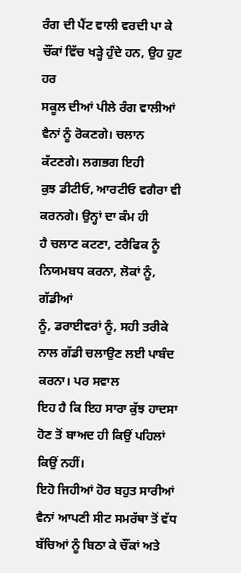ਰੰਗ ਦੀ ਪੈਂਟ ਵਾਲੀ ਵਰਦੀ ਪਾ ਕੇ ਚੌਂਕਾਂ ਵਿੱਚ ਖੜ੍ਹੇ ਹੁੰਦੇ ਹਨ, ਉਹ ਹੁਣ ਹਰ
ਸਕੂਲ ਦੀਆਂ ਪੀਲੇ ਰੰਗ ਵਾਲੀਆਂ ਵੈਨਾਂ ਨੂੰ ਰੋਕਣਗੇ। ਚਲਾਨ ਕੱਟਣਗੇ। ਲਗਭਗ ਇਹੀ
ਕੁਝ ਡੀਟੀਓ, ਆਰਟੀਓ ਵਗੈਰਾ ਵੀ ਕਰਨਗੇ। ਉਨ੍ਹਾਂ ਦਾ ਕੰਮ ਹੀ
ਹੈ ਚਲਾਣ ਕਟਣਾ, ਟਰੈਫਿਕ ਨੂੰ ਨਿਯਮਬਧ ਕਰਨਾ, ਲੋਕਾਂ ਨੂੰ, ਗੱਡੀਆਂ
ਨੂੰ, ਡਰਾਈਵਰਾਂ ਨੂੰ, ਸਹੀ ਤਰੀਕੇ ਨਾਲ ਗੱਡੀ ਚਲਾਉਣ ਲਈ ਪਾਬੰਦ ਕਰਨਾ। ਪਰ ਸਵਾਲ
ਇਹ ਹੈ ਕਿ ਇਹ ਸਾਰਾ ਕੁੱਝ ਹਾਦਸਾ ਹੋਣ ਤੋਂ ਬਾਅਦ ਹੀ ਕਿਉਂ ਪਹਿਲਾਂ ਕਿਉਂ ਨਹੀਂ।
ਇਹੋ ਜਿਹੀਆਂ ਹੋਰ ਬਹੁਤ ਸਾਰੀਆਂ ਵੈਨਾਂ ਆਪਣੀ ਸੀਟ ਸਮਰੱਥਾ ਤੋਂ ਵੱਧ
ਬੱਚਿਆਂ ਨੂੰ ਬਿਠਾ ਕੇ ਚੌਂਕਾਂ ਅਤੇ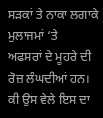ਸੜਕਾਂ ਤੇ ਨਾਕਾ ਲਗਾਕੇ ਮੁਲਾਜਮਾਂ ‘ਤੇ
ਅਫਸਰਾਂ ਦੇ ਮੂਹਰੇ ਦੀ ਰੋਜ਼ ਲੰਘਦੀਆਂ ਹਨ। ਕੀ ਉਸ ਵੇਲੇ ਇਸ ਦਾ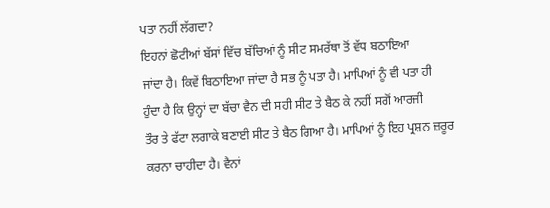ਪਤਾ ਨਹੀਂ ਲੱਗਦਾ?
ਇਹਨਾਂ ਛੋਟੀਆਂ ਬੱਸਾਂ ਵਿੱਚ ਬੱਚਿਆਂ ਨੂੰ ਸੀਟ ਸਮਰੱਥਾ ਤੋਂ ਵੱਧ ਬਠਾਇਆ
ਜਾਂਦਾ ਹੈ। ਕਿਵੇਂ ਬਿਠਾਇਆ ਜਾਂਦਾ ਹੈ ਸਭ ਨੂੰ ਪਤਾ ਹੈ। ਮਾਪਿਆਂ ਨੂੰ ਵੀ ਪਤਾ ਹੀ
ਹੁੰਦਾ ਹੈ ਕਿ ਉਨ੍ਹਾਂ ਦਾ ਬੱਚਾ ਵੈਨ ਦੀ ਸਹੀ ਸੀਟ ਤੇ ਬੈਠ ਕੇ ਨਹੀਂ ਸਗੋਂ ਆਰਜੀ
ਤੌਰ ਤੇ ਫੱਟਾ ਲਗਾਕੇ ਬਣਾਈ ਸੀਟ ਤੇ ਬੈਠ ਗਿਆ ਹੈ। ਮਾਪਿਆਂ ਨੂੰ ਇਹ ਪ੍ਰਸ਼ਨ ਜ਼ਰੂਰ
ਕਰਨਾ ਚਾਹੀਦਾ ਹੈ। ਵੈਨਾਂ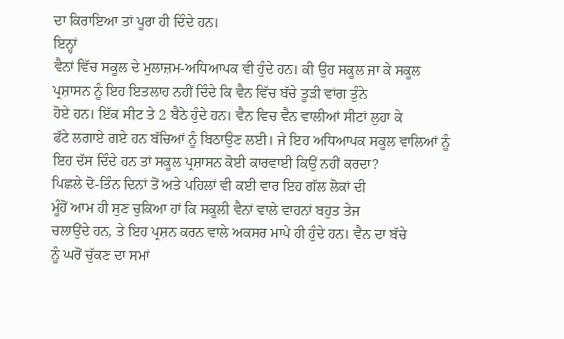ਦਾ ਕਿਰਾਇਆ ਤਾਂ ਪੂਰਾ ਹੀ ਦਿੰਦੇ ਹਨ।
ਇਨ੍ਹਾਂ
ਵੈਨਾਂ ਵਿੱਚ ਸਕੂਲ ਦੇ ਮੁਲਾਜ਼ਮ-ਅਧਿਆਪਕ ਵੀ ਹੁੰਦੇ ਹਨ। ਕੀ ਉਹ ਸਕੂਲ ਜਾ ਕੇ ਸਕੂਲ
ਪ੍ਰਸ਼ਾਸਨ ਨੂੰ ਇਹ ਇਤਲਾਹ ਨਹੀਂ ਦਿੰਦੇ ਕਿ ਵੈਨ ਵਿੱਚ ਬੱਚੇ ਤੂੜੀ ਵਾਂਗ ਤੁੰਨੇ
ਹੋਏ ਹਨ। ਇੱਕ ਸੀਟ ਤੇ 2 ਬੈਠੇ ਹੁੰਦੇ ਹਨ। ਵੈਨ ਵਿਚ ਵੈਨ ਵਾਲੀਆਂ ਸੀਟਾਂ ਲੁਹਾ ਕੇ
ਫੱਟੇ ਲਗਾਏ ਗਏ ਹਨ ਬੱਚਿਆਂ ਨੂੰ ਬਿਠਾਉਣ ਲਈ। ਜੇ ਇਹ ਅਧਿਆਪਕ ਸਕੂਲ ਵਾਲਿਆਂ ਨੂੰ
ਇਹ ਦੱਸ ਦਿੰਦੇ ਹਨ ਤਾਂ ਸਕੂਲ ਪ੍ਰਸ਼ਾਸਨ ਕੋਈ ਕਾਰਵਾਈ ਕਿਉਂ ਨਹੀਂ ਕਰਦਾ?
ਪਿਛਲੇ ਦੋ-ਤਿੰਨ ਦਿਨਾਂ ਤੋਂ ਅਤੇ ਪਹਿਲਾਂ ਵੀ ਕਈ ਵਾਰ ਇਹ ਗੱਲ ਲੋਕਾਂ ਦੀ
ਮੂੰਹੋਂ ਆਮ ਹੀ ਸੁਣ ਚੁਕਿਆ ਹਾਂ ਕਿ ਸਕੂਲੀ ਵੈਨਾਂ ਵਾਲੇ ਵਾਹਨਾਂ ਬਹੁਤ ਤੇਜ
ਚਲਾਉਂਦੇ ਹਨ, ਤੇ ਇਹ ਪ੍ਰਸ਼ਨ ਕਰਨ ਵਾਲੇ ਅਕਸਰ ਮਾਪੇ ਹੀ ਹੁੰਦੇ ਹਨ। ਵੈਨ ਦਾ ਬੱਚੇ
ਨੂੰ ਘਰੋਂ ਚੁੱਕਣ ਦਾ ਸਮਾਂ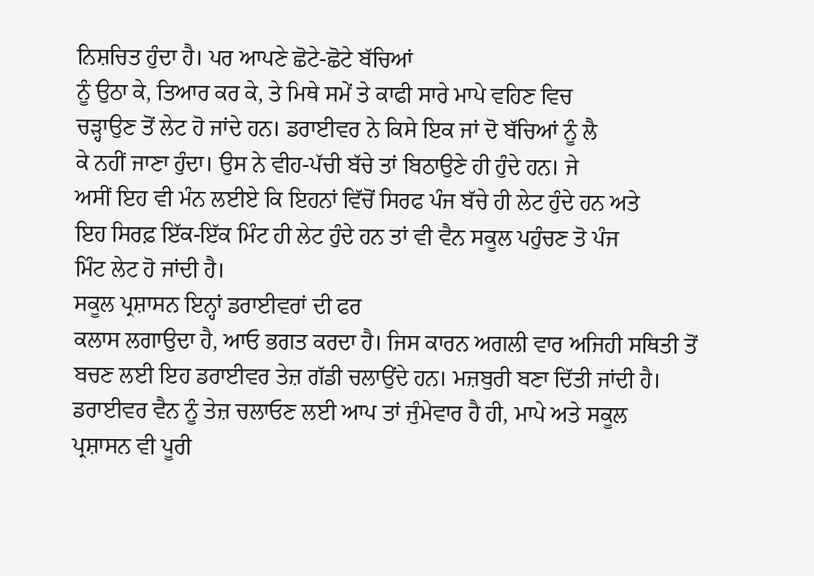ਨਿਸ਼ਚਿਤ ਹੁੰਦਾ ਹੈ। ਪਰ ਆਪਣੇ ਛੋਟੇ-ਛੋਟੇ ਬੱਚਿਆਂ
ਨੂੰ ਉਠਾ ਕੇ, ਤਿਆਰ ਕਰ ਕੇ, ਤੇ ਮਿਥੇ ਸਮੇਂ ਤੇ ਕਾਫੀ ਸਾਰੇ ਮਾਪੇ ਵਹਿਣ ਵਿਚ
ਚੜ੍ਹਾਉਣ ਤੋਂ ਲੇਟ ਹੋ ਜਾਂਦੇ ਹਨ। ਡਰਾਈਵਰ ਨੇ ਕਿਸੇ ਇਕ ਜਾਂ ਦੋ ਬੱਚਿਆਂ ਨੂੰ ਲੈ
ਕੇ ਨਹੀਂ ਜਾਣਾ ਹੁੰਦਾ। ਉਸ ਨੇ ਵੀਹ-ਪੱਚੀ ਬੱਚੇ ਤਾਂ ਬਿਠਾਉਣੇ ਹੀ ਹੁੰਦੇ ਹਨ। ਜੇ
ਅਸੀਂ ਇਹ ਵੀ ਮੰਨ ਲਈਏ ਕਿ ਇਹਨਾਂ ਵਿੱਚੋਂ ਸਿਰਫ ਪੰਜ ਬੱਚੇ ਹੀ ਲੇਟ ਹੁੰਦੇ ਹਨ ਅਤੇ
ਇਹ ਸਿਰਫ਼ ਇੱਕ-ਇੱਕ ਮਿੰਟ ਹੀ ਲੇਟ ਹੁੰਦੇ ਹਨ ਤਾਂ ਵੀ ਵੈਨ ਸਕੂਲ ਪਹੁੰਚਣ ਤੋ ਪੰਜ
ਮਿੰਟ ਲੇਟ ਹੋ ਜਾਂਦੀ ਹੈ।
ਸਕੂਲ ਪ੍ਰਸ਼ਾਸਨ ਇਨ੍ਹਾਂ ਡਰਾਈਵਰਾਂ ਦੀ ਫਰ
ਕਲਾਸ ਲਗਾਉਦਾ ਹੈ, ਆਓ ਭਗਤ ਕਰਦਾ ਹੈ। ਜਿਸ ਕਾਰਨ ਅਗਲੀ ਵਾਰ ਅਜਿਹੀ ਸਥਿਤੀ ਤੋਂ
ਬਚਣ ਲਈ ਇਹ ਡਰਾਈਵਰ ਤੇਜ਼ ਗੱਡੀ ਚਲਾਉਂਦੇ ਹਨ। ਮਜ਼ਬੁਰੀ ਬਣਾ ਦਿੱਤੀ ਜਾਂਦੀ ਹੈ।
ਡਰਾਈਵਰ ਵੈਨ ਨੂੰ ਤੇਜ਼ ਚਲਾਓਣ ਲਈ ਆਪ ਤਾਂ ਜੁੰਮੇਵਾਰ ਹੈ ਹੀ, ਮਾਪੇ ਅਤੇ ਸਕੂਲ
ਪ੍ਰਸ਼ਾਸਨ ਵੀ ਪੂਰੀ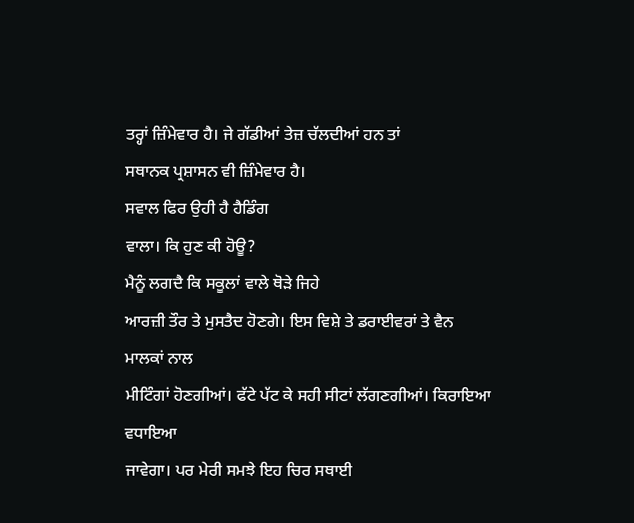ਤਰ੍ਹਾਂ ਜ਼ਿੰਮੇਵਾਰ ਹੈ। ਜੇ ਗੱਡੀਆਂ ਤੇਜ਼ ਚੱਲਦੀਆਂ ਹਨ ਤਾਂ
ਸਥਾਨਕ ਪ੍ਰਸ਼ਾਸਨ ਵੀ ਜ਼ਿੰਮੇਵਾਰ ਹੈ।
ਸਵਾਲ ਫਿਰ ਉਹੀ ਹੈ ਹੈਡਿੰਗ
ਵਾਲਾ। ਕਿ ਹੁਣ ਕੀ ਹੋਊ?
ਮੈਨੂੰ ਲਗਦੈ ਕਿ ਸਕੂਲਾਂ ਵਾਲੇ ਥੋੜੇ ਜਿਹੇ
ਆਰਜ਼ੀ ਤੌਰ ਤੇ ਮੁਸਤੈਦ ਹੋਣਗੇ। ਇਸ ਵਿਸ਼ੇ ਤੇ ਡਰਾਈਵਰਾਂ ਤੇ ਵੈਨ ਮਾਲਕਾਂ ਨਾਲ
ਮੀਟਿੰਗਾਂ ਹੋਣਗੀਆਂ। ਫੱਟੇ ਪੱਟ ਕੇ ਸਹੀ ਸੀਟਾਂ ਲੱਗਣਗੀਆਂ। ਕਿਰਾਇਆ ਵਧਾਇਆ
ਜਾਵੇਗਾ। ਪਰ ਮੇਰੀ ਸਮਝੇ ਇਹ ਚਿਰ ਸਥਾਈ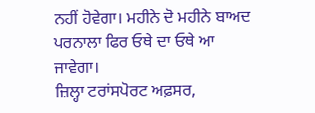ਨਹੀਂ ਹੋਵੇਗਾ। ਮਹੀਨੇ ਦੋ ਮਹੀਨੇ ਬਾਅਦ
ਪਰਨਾਲਾ ਫਿਰ ਓਥੇ ਦਾ ਓਥੇ ਆ ਜਾਵੇਗਾ।
ਜ਼ਿਲ੍ਹਾ ਟਰਾਂਸਪੋਰਟ ਅਫ਼ਸਰ,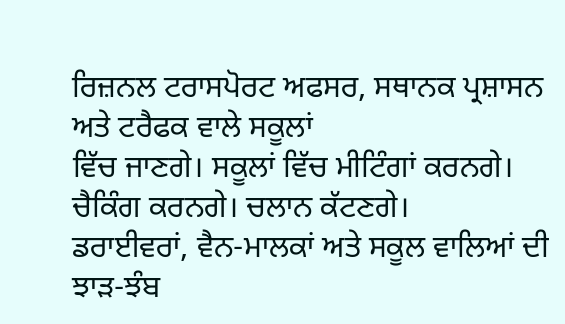ਰਿਜ਼ਨਲ ਟਰਾਸਪੋਰਟ ਅਫਸਰ, ਸਥਾਨਕ ਪ੍ਰਸ਼ਾਸਨ ਅਤੇ ਟਰੈਫਕ ਵਾਲੇ ਸਕੂਲਾਂ
ਵਿੱਚ ਜਾਣਗੇ। ਸਕੂਲਾਂ ਵਿੱਚ ਮੀਟਿੰਗਾਂ ਕਰਨਗੇ। ਚੈਕਿੰਗ ਕਰਨਗੇ। ਚਲਾਨ ਕੱਟਣਗੇ।
ਡਰਾਈਵਰਾਂ, ਵੈਨ-ਮਾਲਕਾਂ ਅਤੇ ਸਕੂਲ ਵਾਲਿਆਂ ਦੀ ਝਾੜ-ਝੰਬ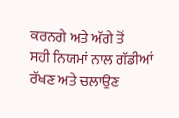ਕਰਨਗੇ ਅਤੇ ਅੱਗੇ ਤੋਂ
ਸਹੀ ਨਿਯਮਾਂ ਨਾਲ ਗੱਡੀਆਂ ਰੱਖਣ ਅਤੇ ਚਲਾਉਣ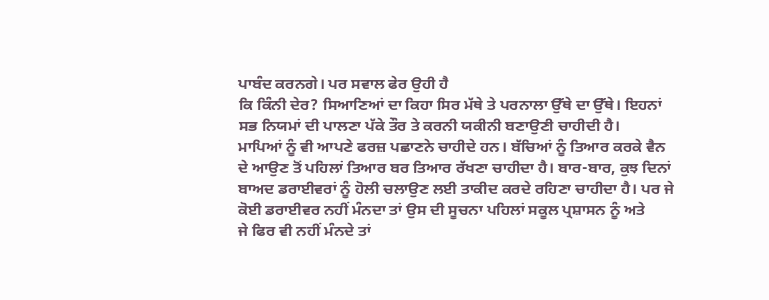ਪਾਬੰਦ ਕਰਨਗੇ। ਪਰ ਸਵਾਲ ਫੇਰ ਉਹੀ ਹੈ
ਕਿ ਕਿੰਨੀ ਦੇਰ? ਸਿਆਣਿਆਂ ਦਾ ਕਿਹਾ ਸਿਰ ਮੱਥੇ ਤੇ ਪਰਨਾਲਾ ਉੱਥੇ ਦਾ ਉੱਥੇ। ਇਹਨਾਂ
ਸਭ ਨਿਯਮਾਂ ਦੀ ਪਾਲਣਾ ਪੱਕੇ ਤੌਰ ਤੇ ਕਰਨੀ ਯਕੀਨੀ ਬਣਾਉਣੀ ਚਾਹੀਦੀ ਹੈ।
ਮਾਪਿਆਂ ਨੂੰ ਵੀ ਆਪਣੇ ਫਰਜ਼ ਪਛਾਣਨੇ ਚਾਹੀਦੇ ਹਨ। ਬੱਚਿਆਂ ਨੂੰ ਤਿਆਰ ਕਰਕੇ ਵੈਨ
ਦੇ ਆਉਣ ਤੋਂ ਪਹਿਲਾਂ ਤਿਆਰ ਬਰ ਤਿਆਰ ਰੱਖਣਾ ਚਾਹੀਦਾ ਹੈ। ਬਾਰ-ਬਾਰ, ਕੁਝ ਦਿਨਾਂ
ਬਾਅਦ ਡਰਾਈਵਰਾਂ ਨੂੰ ਹੋਲੀ ਚਲਾਉਣ ਲਈ ਤਾਕੀਦ ਕਰਦੇ ਰਹਿਣਾ ਚਾਹੀਦਾ ਹੈ। ਪਰ ਜੇ
ਕੋਈ ਡਰਾਈਵਰ ਨਹੀਂ ਮੰਨਦਾ ਤਾਂ ਉਸ ਦੀ ਸੂਚਨਾ ਪਹਿਲਾਂ ਸਕੂਲ ਪ੍ਰਸ਼ਾਸਨ ਨੂੰ ਅਤੇ
ਜੇ ਫਿਰ ਵੀ ਨਹੀਂ ਮੰਨਦੇ ਤਾਂ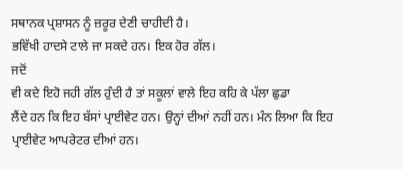ਸਥਾਨਕ ਪ੍ਰਸ਼ਾਸਨ ਨੂੰ ਜ਼ਰੂਰ ਦੇਣੀ ਚਾਹੀਦੀ ਹੈ।
ਭਵਿੱਖੀ ਹਾਦਸੇ ਟਾਲੇ ਜਾ ਸਕਦੇ ਹਨ। ਇਕ ਹੋਰ ਗੱਲ।
ਜਦੋਂ
ਵੀ ਕਦੇ ਇਹੋ ਜਹੀ ਗੱਲ ਹੁੰਦੀ ਹੈ ਤਾਂ ਸਕੂਲਾਂ ਵਾਲੇ ਇਹ ਕਹਿ ਕੇ ਪੱਲਾ ਛੁਡਾ
ਲੈਂਦੇ ਹਨ ਕਿ ਇਹ ਬੱਸਾਂ ਪ੍ਰਾਈਵੇਟ ਹਨ। ਉਨ੍ਹਾਂ ਦੀਆਂ ਨਹੀਂ ਹਨ। ਮੰਨ ਲਿਆ ਕਿ ਇਹ
ਪ੍ਰਾਈਵੇਟ ਆਪਰੇਟਰ ਦੀਆਂ ਹਨ।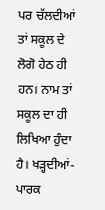ਪਰ ਚੱਲਦੀਆਂ ਤਾਂ ਸਕੂਲ ਦੇ ਲੋਗੋ ਹੇਠ ਹੀ
ਹਨ। ਨਾਮ ਤਾਂ ਸਕੂਲ ਦਾ ਹੀ ਲਿਖਿਆ ਹੁੰਦਾ ਹੈ। ਖੜ੍ਹਦੀਆਂ-ਪਾਰਕ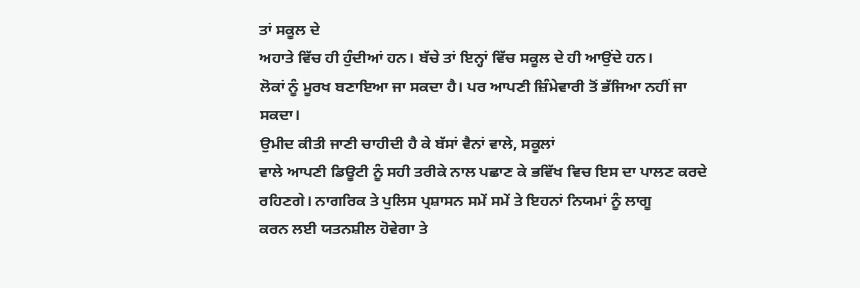ਤਾਂ ਸਕੂਲ ਦੇ
ਅਹਾਤੇ ਵਿੱਚ ਹੀ ਹੁੰਦੀਆਂ ਹਨ। ਬੱਚੇ ਤਾਂ ਇਨ੍ਹਾਂ ਵਿੱਚ ਸਕੂਲ ਦੇ ਹੀ ਆਉਂਦੇ ਹਨ।
ਲੋਕਾਂ ਨੂੰ ਮੂਰਖ ਬਣਾਇਆ ਜਾ ਸਕਦਾ ਹੈ। ਪਰ ਆਪਣੀ ਜ਼ਿੰਮੇਵਾਰੀ ਤੋਂ ਭੱਜਿਆ ਨਹੀਂ ਜਾ
ਸਕਦਾ।
ਉਮੀਦ ਕੀਤੀ ਜਾਣੀ ਚਾਹੀਦੀ ਹੈ ਕੇ ਬੱਸਾਂ ਵੈਨਾਂ ਵਾਲੇ, ਸਕੂਲਾਂ
ਵਾਲੇ ਆਪਣੀ ਡਿਊਟੀ ਨੂੰ ਸਹੀ ਤਰੀਕੇ ਨਾਲ ਪਛਾਣ ਕੇ ਭਵਿੱਖ ਵਿਚ ਇਸ ਦਾ ਪਾਲਣ ਕਰਦੇ
ਰਹਿਣਗੇ। ਨਾਗਰਿਕ ਤੇ ਪੁਲਿਸ ਪ੍ਰਸ਼ਾਸਨ ਸਮੇਂ ਸਮੇਂ ਤੇ ਇਹਨਾਂ ਨਿਯਮਾਂ ਨੂੰ ਲਾਗੂ
ਕਰਨ ਲਈ ਯਤਨਸ਼ੀਲ ਹੋਵੇਗਾ ਤੇ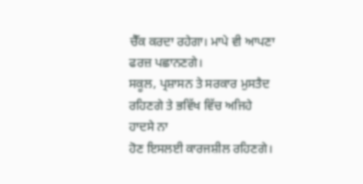ਚੈੱਕ ਕਰਦਾ ਰਹੇਗਾ। ਮਾਪੇ ਵੀ ਆਪਣਾ ਫਰਜ਼ ਪਛਾਨਣਗੇ।
ਸਕੂਲ, ਪ੍ਰਸ਼ਾਸਨ ਤੇ ਸਰਕਾਰ ਮੁਸਤੈਦ ਰਹਿਣਗੇ ਤੇ ਭਵਿੱਖ ਵਿੱਚ ਅਜਿਹੇ ਹਾਦਸੇ ਨਾ
ਹੋਣ ਇਸਲਈ ਕਾਰਜਸ਼ੀਲ ਰਹਿਣਗੇ।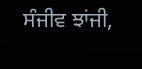ਸੰਜੀਵ ਝਾਂਜੀ,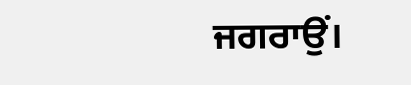ਜਗਰਾਉਂ।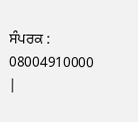ਸੰਪਰਕ : 08004910000
|